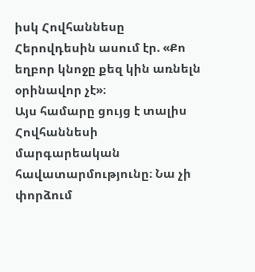իսկ Հովհաննեսը Հերովդեսին ասում էր. «Քո եղբոր կնոջը քեզ կին առնելն օրինավոր չէ»։
Այս համարը ցույց է տալիս Հովհաննեսի մարգարեական հավատարմությունը։ Նա չի փորձում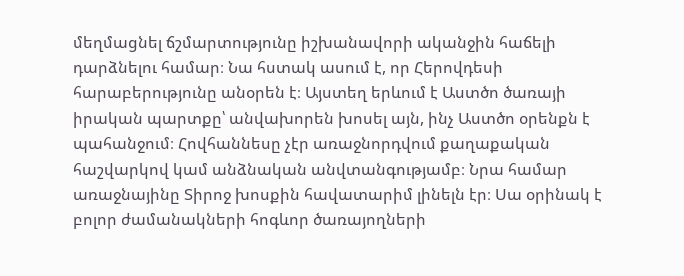մեղմացնել ճշմարտությունը իշխանավորի ականջին հաճելի դարձնելու համար։ Նա հստակ ասում է, որ Հերովդեսի հարաբերությունը անօրեն է։ Այստեղ երևում է Աստծո ծառայի իրական պարտքը՝ անվախորեն խոսել այն, ինչ Աստծո օրենքն է պահանջում։ Հովհաննեսը չէր առաջնորդվում քաղաքական հաշվարկով կամ անձնական անվտանգությամբ։ Նրա համար առաջնայինը Տիրոջ խոսքին հավատարիմ լինելն էր։ Սա օրինակ է բոլոր ժամանակների հոգևոր ծառայողների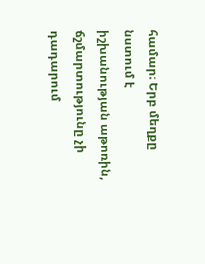համար։ Երբ մեղքը նստում է իշխանության աթոռին, ճշմարտությունը չի դադարում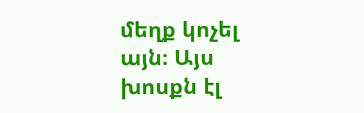մեղք կոչել այն։ Այս խոսքն էլ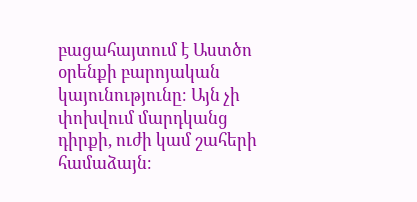բացահայտում է Աստծո օրենքի բարոյական կայունությունը։ Այն չի փոխվում մարդկանց դիրքի, ուժի կամ շահերի համաձայն։